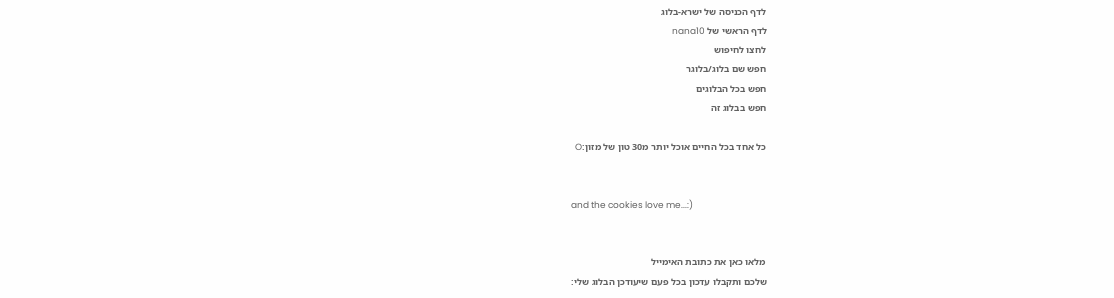לדף הכניסה של ישרא-בלוג
לדף הראשי של nana10
לחצו לחיפוש
חפש שם בלוג/בלוגר
חפש בכל הבלוגים
חפש בבלוג זה

כל אחד בכל החיים אוכל יותר מ30 טון של מזון:O


and the cookies love me...:)


מלאו כאן את כתובת האימייל
שלכם ותקבלו עדכון בכל פעם שיעודכן הבלוג שלי: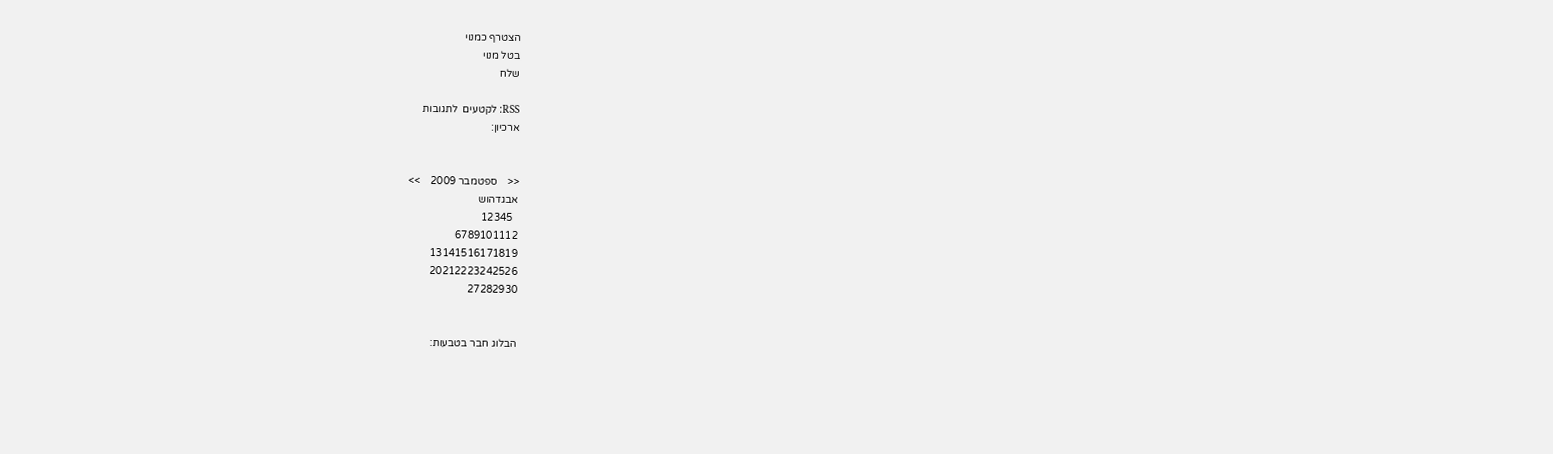הצטרף כמנוי
בטל מנוי
שלח

RSS: לקטעים  לתגובות
ארכיון:


<<    ספטמבר 2009    >>
אבגדהוש
  12345
6789101112
13141516171819
20212223242526
27282930


הבלוג חבר בטבעות: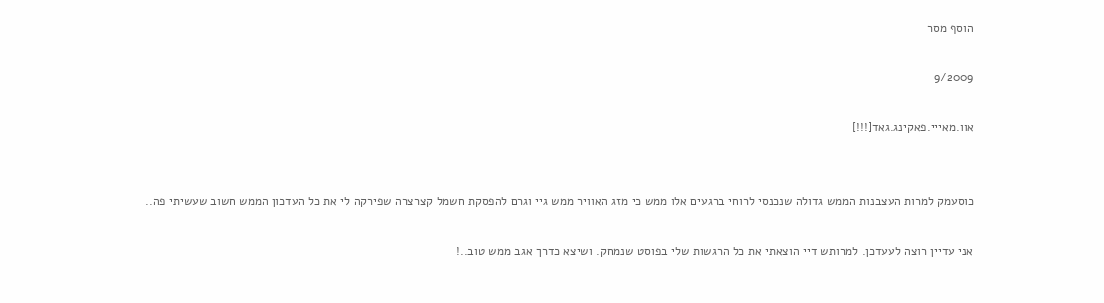הוסף מסר

9/2009

אוו.מאייי.פאקינג.גאד[!!!]


כוסעמק למרות העצבנות הממש גדולה שנכנסי לרוחי ברגעים אלו ממש כי מזג האוויר ממש גיי וגרם להפסקת חשמל קצרצרה שפירקה לי את כל העדכון הממש חשוב שעשיתי פה..

אני עדיין רוצה לעעדכן. למרותש דיי הוצאתי את כל הרגשות שלי בפוסט שנמחק. ושיצא כדרך אגב ממש טוב..!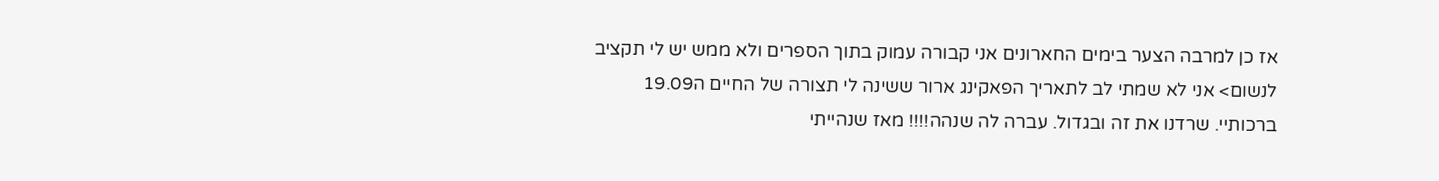אז כן למרבה הצער בימים החארונים אני קבורה עמוק בתוך הספרים ולא ממש יש לי תקציב לנשום> אני לא שמתי לב לתאריך הפאקינג ארור ששינה לי תצורה של החיים ה19.09 ברכותיי. שרדנו את זה ובגדול. עברה לה שנהה!!!! מאז שנהייתי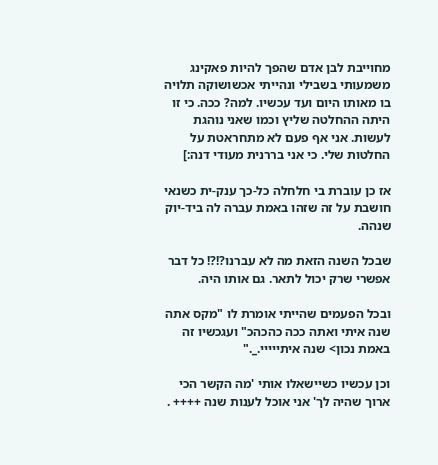מחוייבת לבן אדם שהפך להיות פאקינג משמעותי בשבילי ונהייתי אכשושוקה תלויה בו מאותו היום ועד עכשיו. למה? ככה. כי זו היתה ההחלטה שליץ וכמו שאני נוהגת לעשות. אני אף פעם לא מתחראטת על החלטות שלי. כי אני בררנית מעודי דנה:]

אז כן עוברת בי חלחלה כל-כך ענק-ית כשנאי חושבת על זה שזהו באמת עברה לה ביד-יוק שנהה.

שבכל השנה הזאת מה לא עברנו?!?! כל דבר אפשרי שרק יכול לתאר. גם אותו היה.

ובכל הפעמים שהייתי אומרת לו "מקס אתה שנה איתי ואתה ככה כהכהכ" ועגכשיו זה באמת נכון> שנה איתייייי._."

וכן עכשיו כשיישאלו אותי 'מה הקשר הכי ארוך שהיה לך' אני אוכל לענות שנה ++++ .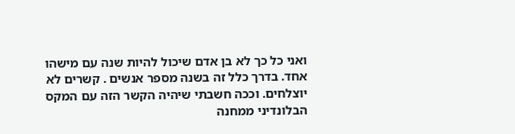ואני כל כך לא בן אדם שיכול להיות שנה עם מישהו אחד. בדרך כלל זה בשנה מספר אנשים . קשרים לא יוצלחים. וככה חשבתי שיהיה הקשר הזה עם המקס הבלונדיני ממחנה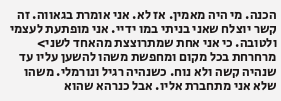הכנה. מי היה מאמין. אז לא. אני אומרת בגאווה. זה קשר יוצלח שאני בניתי במו ידיי. אני מופתעת לעצמי ולטובה. כי אני אחת שמתרוצצת מהאחד לשני> מרחרחת בכל מקום ומחפשת משהו להשען עליו עד שנהיה קשה ולא נוח. כשנהיה רגיל ונורמלי. משהו שלא אני מתחברת אליו. אבל כנרהא שהוא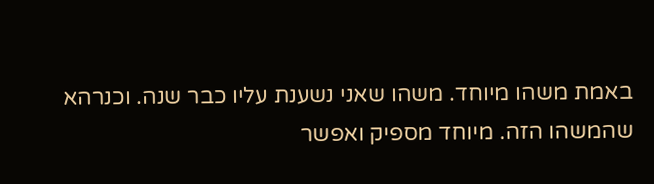באמת משהו מיוחד. משהו שאני נשענת עליו כבר שנה. וכנרהא שהמשהו הזה. מיוחד מספיק ואפשר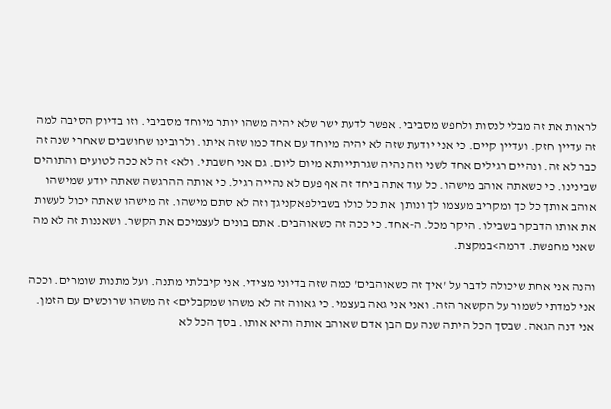לראות את זה מבלי לנסות ולחפש מסביבי. אפשר לדעת ישר שלא יהיה משהו יותר מיוחד מסביבי. וזו בדיוק הסיבה למה זה עדיין חזק. ועדיין קיים. כי אני יודעת שזה לא יהיה מיוחד עם אחד כמו שזה איתו. ולרובינו שחושבים שאחרי שנה זה כבר לא זה. ונהיים רגילים אחד לשני וזה נהיה שגרתייותא מיום ליום. גם אני חשבתי. ולא> זה לא ככה לטועים והתוהים שבינינו. כי כשאתה אוהב מישהו. כל עוד אתה ביחד זה אף פעם לא נהייה רגיל. כי אותה ההרגשה שאתה יודע שמישהו אוהב אותך כל כך ומקריב מעצמו לך ונותן  את כל כולו בשבילפאקניגך וזה לא סתם מישהו. זה מישהו שאתה יכול לעשות את אותו הדבקר בשבילו. היקר מכל. ה-אחד. כי ככה זה כשאוהבים. אתם בונים לעצמיכם את הקשר. ושאננות זה לא מה שאני מחפשת. דרמה>במקצת.

והנה אני אחת שיכולה לדבר על 'איך זה כשאוהבים' כמה שזה בדיוני מצידי. אני קיבלתי מתנה. ועל מתנות שומרים. וככה אני למדתי לשמור על הקשאר הזה. ואני אני גאה בעצמי. כי גאווה זה לא משהו שמקבלים> זה משהו שרוכשים עם הזמן. אני דנה הגאה. שבסך הכל היתה שנה עם הבן אדם שאוהב אותה והיא אותו. בסך הכל לא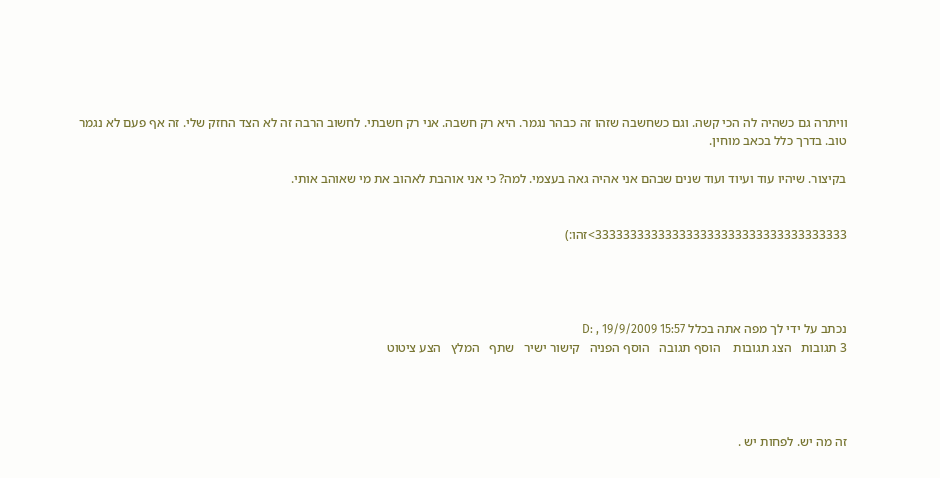וויתרה גם כשהיה לה הכי קשה. וגם כשחשבה שזהו זה כבהר נגמר. היא רק חשבה. אני רק חשבתי. לחשוב הרבה זה לא הצד החזק שלי. זה אף פעם לא נגמר טוב. בדרך כלל בכאב מוחין.

בקיצור. שיהיו עוד ועיוד ועוד שנים שבהם אני אהיה גאה בעצמי. למה? כי אני אוהבת לאהוב את מי שאוהב אותי.


333333333333333333333333333333333333>זהו:)




נכתב על ידי לך מפה אתה בכלל D: , 19/9/2009 15:57
3 תגובות   הצג תגובות    הוסף תגובה   הוסף הפניה   קישור ישיר   שתף   המלץ   הצע ציטוט




זה מה יש. לפחות יש .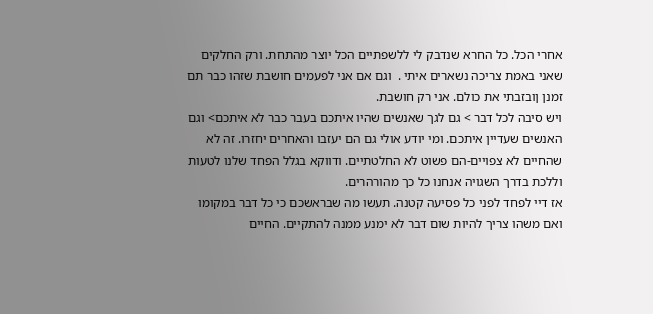אחרי הכל. כל החרא שנדבק לי ללשפתיים הכל יוצר מהתחת. ורק החלקים שאני באמת צריכה נשארים איתי .  וגם אם אני לפעמים חושבת שזהו כבר תם זמנן ןובזבתי את כולם. אני רק חושבת.
ויש סיבה לכל דבר > גם לגך שאנשים שהיו איתכם בעבר כבר לא איתכם> וגם האנשים שעדיין איתכם. ומי יודע אולי גם הם יעזבו והאחרים יחזרו. זה לא שהחיים לא צפויים-הם פשוט לא החלטתיים. ודווקא בגלל הפחד שלנו לטעות וללכת בדרך השגויה אנחנו כל כך מהורהרים.
אז דיי לפחד לפני כל פסיעה קטנה. תעשו מה שבראשכם כי כל דבר במקומו ואם משהו צריך להיות שום דבר לא ימנע ממנה להתקיים. החיים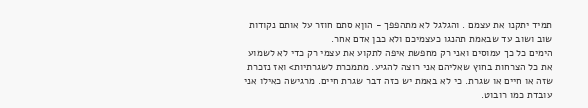תמיד יתקנו את עצמם . והגלגל לא מתהפפך - הוןא סתם חוזר על אותם נקודות שוב ושוב עד שבאמת תהנגו כעצמיכם ולא כבן אדם אחר.
הימים כל כך עמוסים ואני רק מחפשת איפה לתקוע את עצמי רק כדי לא לשמוע את כל הצרחות בחוץ שאליהם אני רוצה להגיע. מתמכרת לשגרתיות> ואז נזכרת שזה או חיים או שגרת. כי לא באמת יש כזה דבר שגרת חיים. מרגישה כאילו אני עובדת כמו רובוט.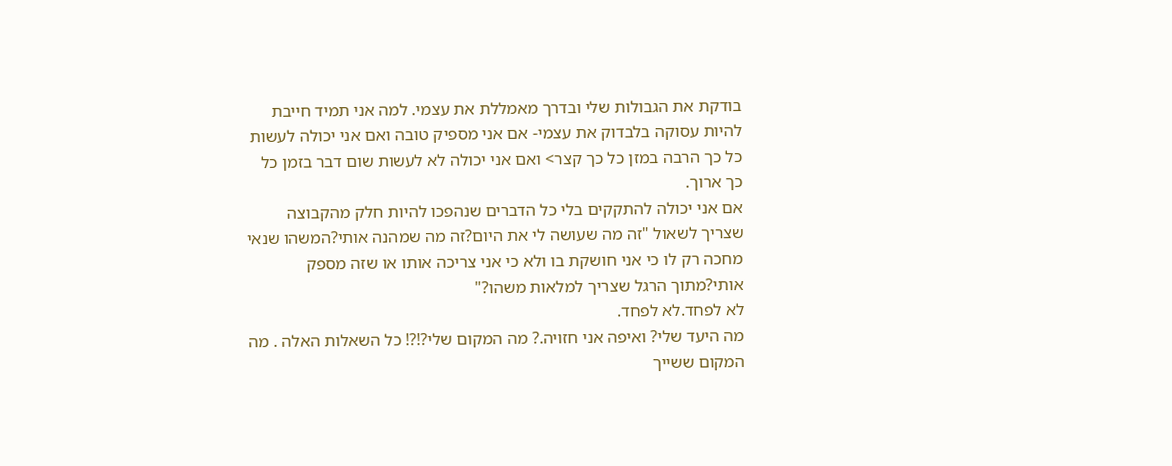בודקת את הגבולות שלי ובדרך מאמללת את עצמי. למה אני תמיד חייבת להיות עסוקה בלבדוק את עצמי- אם אני מספיק טובה ואם אני יכולה לעשות כל כך הרבה במזן כל כך קצר> ואם אני יכולה לא לעשות שום דבר בזמן כל כך ארוך.
אם אני יכולה להתקקים בלי כל הדברים שנהפכו להיות חלק מהקבוצה שצריך לשאול "זה מה שעושה לי את היום?זה מה שמהנה אותי?המשהו שנאי מחכה רק לו כי אני חושקת בו ולא כי אני צריכה אותו או שזה מספק אותי?מתוך הרגל שצריך למלאות משהו?"
לא לפחד.לא לפחד.
מה היעד שלי? ואיפה אני חזויה.? מה המקום שלי?!?! כל השאלות האלה . מה המקום ששייך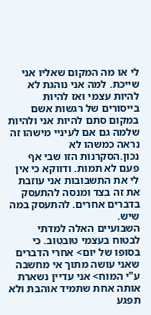לי או מה המקום שאליו אני שייכת. למה אני נוהגת לא להיות עצמי ואז להיות בייסורים של רגשות אשם במקום סתם להיות אני ולהיות שלמה גם אם לעיניי מישהו זה נראה כמשהו לא נכון.הסקרנות הזו שבי אף פעם לא תמות. ודווקא כי אין לי את התשבובות אני עוזבת את זה בצד ומנסה להתעסק בדברים אחרים. להתעסק במה שיש.
השבועיים האלה למדתי לבטוח בעצמי טובטוב. כי בסופו של יום> אחרי הדברים שאני עושה מתוך אי מחשבה ע"י המוח> אני עדיין נשארת אותה אחת שתמיד אוהבת ולא תפגע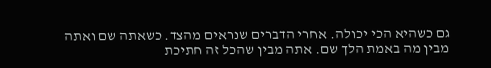גם כשהיא הכי יכולה. אחרי הדברים שנראים מהצד. כשאתה שם ואתה מבין מה באמת הלך שם. אתה מבין שהכל זה חתיכת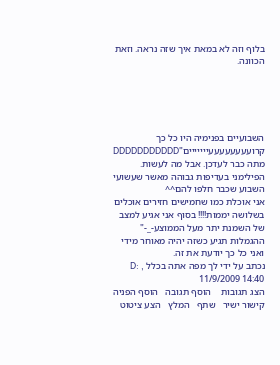בלוף וזה לא במאת איך שזה נראה. וזאת הכוונה.





השבועיים בפנימיה היו כל כך קרועעעעעעעעייייייים"DDDDDDDDDDD מתה כבר לעדכן. אבל מה לעשות. הפילימני בעדיפות גבוהה מאשר שעשועי השבוע שכבר חלפו להם^^
אני אוכלת כמו שחמישים חזירים אוכלים בשלושה יממות!!!! בסוף אני אגיע למצב של השמנת יתר מעל הממוצע-_-" ההגמלות תגיע כשזה יהיה מאוחר מידי ואני כל כך יודעת את זה.
נכתב על ידי לך מפה אתה בכלל D: , 11/9/2009 14:40
הצג תגובות    הוסף תגובה   הוסף הפניה   קישור ישיר   שתף   המלץ   הצע ציטוט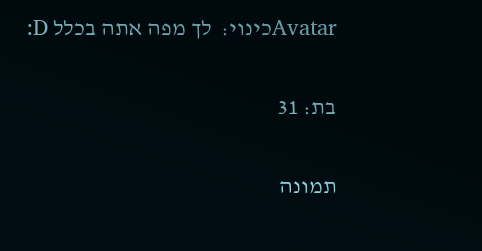Avatarכינוי:  לך מפה אתה בכלל D:

בת: 31

תמונה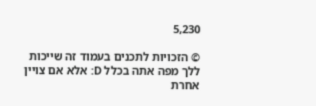5,230

© הזכויות לתכנים בעמוד זה שייכות ללך מפה אתה בכלל D: אלא אם צויין אחרת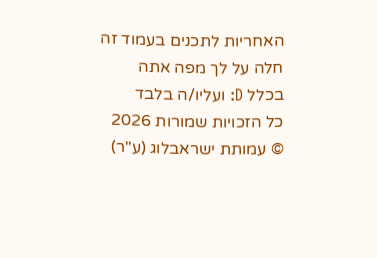האחריות לתכנים בעמוד זה חלה על לך מפה אתה בכלל D: ועליו/ה בלבד
כל הזכויות שמורות 2026 © עמותת ישראבלוג (ע"ר)